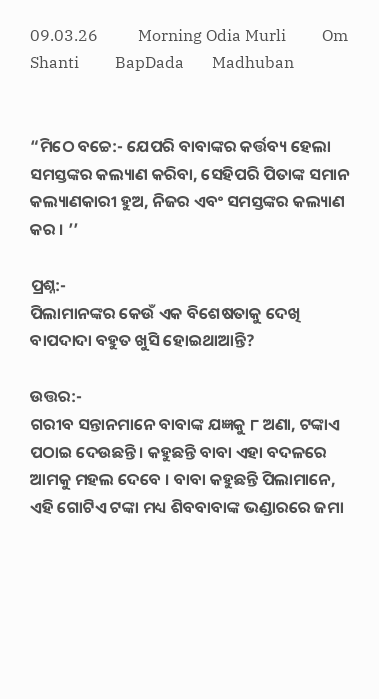09.03.26          Morning Odia Murli         Om Shanti         BapDada       Madhuban


“ମିଠେ ବଚ୍ଚେ:- ଯେପରି ବାବାଙ୍କର କର୍ତ୍ତବ୍ୟ ହେଲା ସମସ୍ତଙ୍କର କଲ୍ୟାଣ କରିବା, ସେହିପରି ପିତାଙ୍କ ସମାନ କଲ୍ୟାଣକାରୀ ହୁଅ, ନିଜର ଏବଂ ସମସ୍ତଙ୍କର କଲ୍ୟାଣ କର । ’’

ପ୍ରଶ୍ନ:-
ପିଲାମାନଙ୍କର କେଉଁ ଏକ ବିଶେଷତାକୁ ଦେଖି ବାପଦାଦା ବହୁତ ଖୁସି ହୋଇଥାଆନ୍ତି?

ଉତ୍ତର:-
ଗରୀବ ସନ୍ତାନମାନେ ବାବାଙ୍କ ଯଜ୍ଞକୁ ୮ ଅଣା, ଟଙ୍କାଏ ପଠାଇ ଦେଉଛନ୍ତି । କହୁଛନ୍ତି ବାବା ଏହା ବଦଳରେ ଆମକୁ ମହଲ ଦେବେ । ବାବା କହୁଛନ୍ତି ପିଲାମାନେ, ଏହି ଗୋଟିଏ ଟଙ୍କା ମଧ୍ୟ ଶିବବାବାଙ୍କ ଭଣ୍ଡାରରେ ଜମା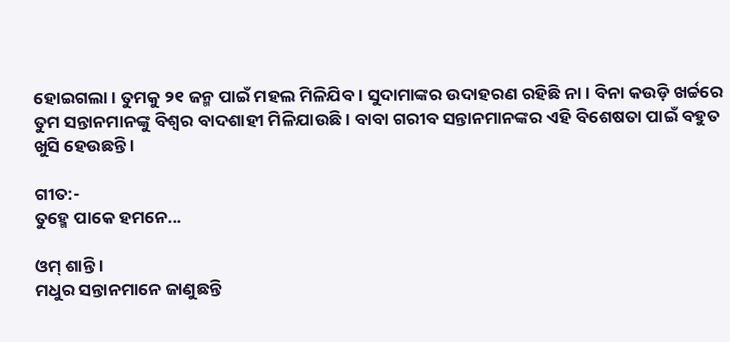ହୋଇଗଲା । ତୁମକୁ ୨୧ ଜନ୍ମ ପାଇଁ ମହଲ ମିଳିଯିବ । ସୁଦାମାଙ୍କର ଉଦାହରଣ ରହିଛି ନା । ବିନା କଉଡ଼ି ଖର୍ଚ୍ଚରେ ତୁମ ସନ୍ତାନମାନଙ୍କୁ ବିଶ୍ୱର ବାଦଶାହୀ ମିଳିଯାଉଛି । ବାବା ଗରୀବ ସନ୍ତାନମାନଙ୍କର ଏହି ବିଶେଷତା ପାଇଁ ବହୁତ ଖୁସି ହେଉଛନ୍ତି ।

ଗୀତ:-
ତୁହ୍ମେ ପାକେ ହମନେ...

ଓମ୍ ଶାନ୍ତି ।
ମଧୁର ସନ୍ତାନମାନେ ଜାଣୁଛନ୍ତି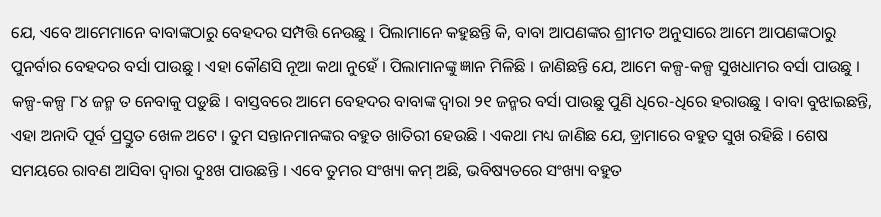ଯେ, ଏବେ ଆମେମାନେ ବାବାଙ୍କଠାରୁ ବେହଦର ସମ୍ପତ୍ତି ନେଉଛୁ । ପିଲାମାନେ କହୁଛନ୍ତି କି, ବାବା ଆପଣଙ୍କର ଶ୍ରୀମତ ଅନୁସାରେ ଆମେ ଆପଣଙ୍କଠାରୁ ପୁନର୍ବାର ବେହଦର ବର୍ସା ପାଉଛୁ । ଏହା କୌଣସି ନୂଆ କଥା ନୁହେଁ । ପିଲାମାନଙ୍କୁ ଜ୍ଞାନ ମିଳିଛି । ଜାଣିଛନ୍ତି ଯେ, ଆମେ କଳ୍ପ-କଳ୍ପ ସୁଖଧାମର ବର୍ସା ପାଉଛୁ । କଳ୍ପ-କଳ୍ପ ୮୪ ଜନ୍ମ ତ ନେବାକୁ ପଡ଼ୁଛି । ବାସ୍ତବରେ ଆମେ ବେହଦର ବାବାଙ୍କ ଦ୍ୱାରା ୨୧ ଜନ୍ମର ବର୍ସା ପାଉଛୁ ପୁଣି ଧିରେ-ଧିରେ ହରାଉଛୁ । ବାବା ବୁଝାଇଛନ୍ତି, ଏହା ଅନାଦି ପୂର୍ବ ପ୍ରସ୍ତୁତ ଖେଳ ଅଟେ । ତୁମ ସନ୍ତାନମାନଙ୍କର ବହୁତ ଖାତିରୀ ହେଉଛି । ଏକଥା ମଧ୍ୟ ଜାଣିଛ ଯେ, ଡ଼୍ରାମାରେ ବହୁତ ସୁଖ ରହିଛି । ଶେଷ ସମୟରେ ରାବଣ ଆସିବା ଦ୍ୱାରା ଦୁଃଖ ପାଉଛନ୍ତି । ଏବେ ତୁମର ସଂଖ୍ୟା କମ୍ ଅଛି, ଭବିଷ୍ୟତରେ ସଂଖ୍ୟା ବହୁତ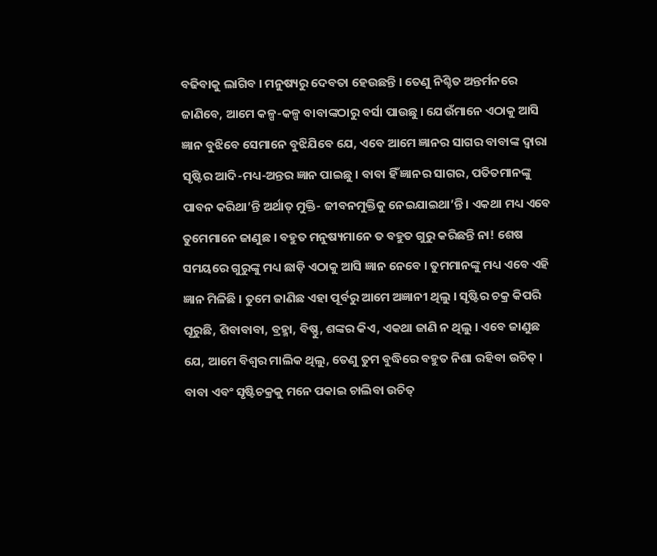ବଢିବାକୁ ଲାଗିବ । ମନୁଷ୍ୟରୁ ଦେବତା ହେଉଛନ୍ତି । ତେଣୁ ନିଶ୍ଚିତ ଅନ୍ତର୍ମନରେ ଜାଣିବେ, ଆମେ କଳ୍ପ-କଳ୍ପ ବାବାଙ୍କଠାରୁ ବର୍ସା ପାଉଛୁ । ଯେଉଁମାନେ ଏଠାକୁ ଆସି ଜ୍ଞାନ ବୁଝିବେ ସେମାନେ ବୁଝିଯିବେ ଯେ, ଏବେ ଆମେ ଜ୍ଞାନର ସାଗର ବାବାଙ୍କ ଦ୍ୱାରା ସୃଷ୍ଟିର ଆଦି-ମଧ୍ୟ-ଅନ୍ତର ଜ୍ଞାନ ପାଇଛୁ । ବାବା ହିଁ ଜ୍ଞାନର ସାଗର, ପତିତମାନଙ୍କୁ ପାବନ କରିଥା’ନ୍ତି ଅର୍ଥାତ୍ ମୁକ୍ତି- ଜୀବନମୁକ୍ତିକୁ ନେଇଯାଇଥା’ନ୍ତି । ଏକଥା ମଧ୍ୟ ଏବେ ତୁମେମାନେ ଜାଣୁଛ । ବହୁତ ମନୁଷ୍ୟମାନେ ତ ବହୁତ ଗୁରୁ କରିଛନ୍ତି ନା! ଶେଷ ସମୟରେ ଗୁରୁଙ୍କୁ ମଧ୍ୟ ଛାଡ଼ି ଏଠାକୁ ଆସି ଜ୍ଞାନ ନେବେ । ତୁମମାନଙ୍କୁ ମଧ୍ୟ ଏବେ ଏହି ଜ୍ଞାନ ମିଳିଛି । ତୁମେ ଜାଣିଛ ଏହା ପୂର୍ବରୁ ଆମେ ଅଜ୍ଞାନୀ ଥିଲୁ । ସୃଷ୍ଟିର ଚକ୍ର କିପରି ଘୂରୁଛି, ଶିବାବାବା, ବ୍ରହ୍ମା, ବିଷ୍ଣୁ, ଶଙ୍କର କିଏ, ଏକଥା ଜାଣି ନ ଥିଲୁ । ଏବେ ଜାଣୁଛ ଯେ, ଆମେ ବିଶ୍ୱର ମାଲିକ ଥିଲୁ, ତେଣୁ ତୁମ ବୁଦ୍ଧିରେ ବହୁତ ନିଶା ରହିବା ଉଚିତ୍ । ବାବା ଏବଂ ସୃଷ୍ଟିଚକ୍ରକୁ ମନେ ପକାଇ ଚାଲିବା ଉଚିତ୍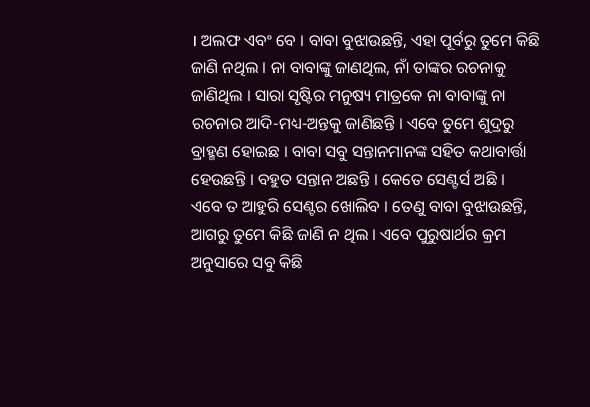। ଅଲଫ ଏବଂ ବେ । ବାବା ବୁଝାଉଛନ୍ତି, ଏହା ପୂର୍ବରୁ ତୁମେ କିଛି ଜାଣି ନଥିଲ । ନା ବାବାଙ୍କୁ ଜାଣଥିଲ, ନାଁ ତାଙ୍କର ରଚନାକୁ ଜାଣିଥିଲ । ସାରା ସୃଷ୍ଟିର ମନୁଷ୍ୟ ମାତ୍ରକେ ନା ବାବାଙ୍କୁ ନା ରଚନାର ଆଦି-ମଧ୍ୟ-ଅନ୍ତକୁ ଜାଣିଛନ୍ତି । ଏବେ ତୁମେ ଶୁଦ୍ରରୁ ବ୍ରାହ୍ମଣ ହୋଇଛ । ବାବା ସବୁ ସନ୍ତାନମାନଙ୍କ ସହିତ କଥାବାର୍ତ୍ତା ହେଉଛନ୍ତି । ବହୁତ ସନ୍ତାନ ଅଛନ୍ତି । କେତେ ସେଣ୍ଟର୍ସ ଅଛି । ଏବେ ତ ଆହୁରି ସେଣ୍ଟର ଖୋଲିବ । ତେଣୁ ବାବା ବୁଝାଉଛନ୍ତି, ଆଗରୁ ତୁମେ କିଛି ଜାଣି ନ ଥିଲ । ଏବେ ପୁରୁଷାର୍ଥର କ୍ରମ ଅନୁସାରେ ସବୁ କିଛି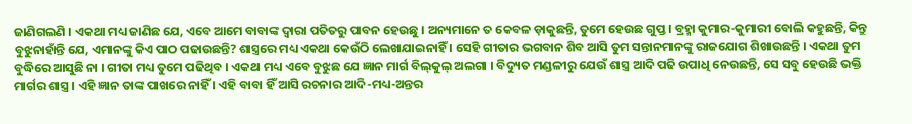ଜାଣିଗଲଣି । ଏକଥା ମଧ୍ୟ ଜାଣିଛ ଯେ, ଏବେ ଆମେ ବାବାଙ୍କ ଦ୍ୱାରା ପତିତରୁ ପାବନ ହେଉଛୁ । ଅନ୍ୟମାନେ ତ କେବଳ ଡ଼ାକୁଛନ୍ତି, ତୁମେ ହେଉଛ ଗୁପ୍ତ । ବ୍ରହ୍ମା କୁମାର-କୁମାରୀ ବୋଲି କହୁଛନ୍ତି, କିନ୍ତୁ ବୁଝୁନାହାଁନ୍ତି ଯେ, ଏମାନଙ୍କୁ କିଏ ପାଠ ପଢାଉଛନ୍ତି? ଶାସ୍ତ୍ରରେ ମଧ୍ୟ ଏକଥା କେଉଁଠି ଲେଖାଯାଇନାହିଁ । ସେହି ଗୀତାର ଭଗବାନ ଶିବ ଆସି ତୁମ ସନ୍ତାନମାନଙ୍କୁ ରାଜଯୋଗ ଶିଖାଉଛନ୍ତି । ଏକଥା ତୁମ ବୁଦ୍ଧିରେ ଆସୁଛି ନା । ଗୀତା ମଧ୍ୟ ତୁମେ ପଢିଥିବ । ଏକଥା ମଧ୍ୟ ଏବେ ବୁଝୁଛ ଯେ ଜ୍ଞାନ ମାର୍ଗ ବିଲ୍‌କୁଲ୍ ଅଲଗା । ବିଦ୍ୟୁତ ମଣ୍ଡଳୀରୁ ଯେଉଁ ଶାସ୍ତ୍ର ଆଦି ପଢି ଉପାଧି ନେଉଛନ୍ତି, ସେ ସବୁ ହେଉଛି ଭକ୍ତି ମାର୍ଗର ଶାସ୍ତ୍ର । ଏହି ଜ୍ଞାନ ତାଙ୍କ ପାଖରେ ନାହିଁ । ଏହି ବାବା ହିଁ ଆସି ରଚନାର ଆଦି-ମଧ୍ୟ-ଅନ୍ତର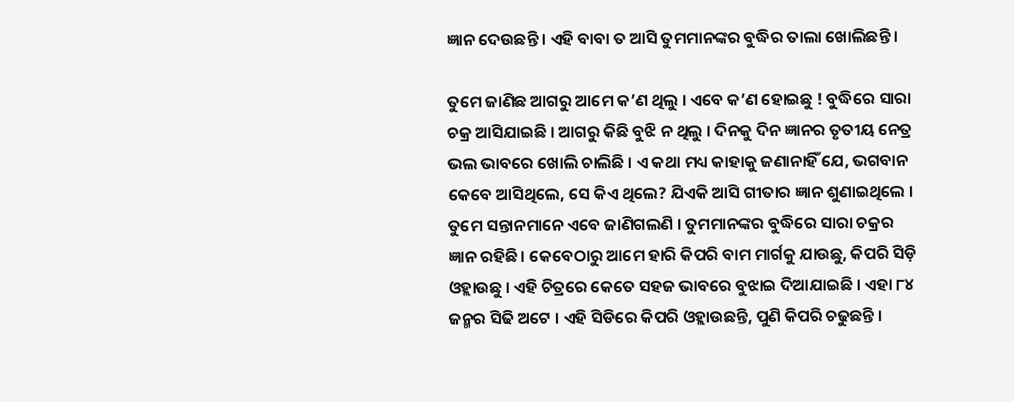ଜ୍ଞାନ ଦେଉଛନ୍ତି । ଏହି ବାବା ତ ଆସି ତୁମମାନଙ୍କର ବୁଦ୍ଧିର ତାଲା ଖୋଲିଛନ୍ତି ।

ତୁମେ ଜାଣିଛ ଆଗରୁ ଆମେ କ’ଣ ଥିଲୁ । ଏବେ କ’ଣ ହୋଇଛୁ ! ବୁଦ୍ଧିରେ ସାରା ଚକ୍ର ଆସିଯାଇଛି । ଆଗରୁ କିଛି ବୁଝି ନ ଥିଲୁ । ଦିନକୁ ଦିନ ଜ୍ଞାନର ତୃତୀୟ ନେତ୍ର ଭଲ ଭାବରେ ଖୋଲି ଚାଲିଛି । ଏ କଥା ମଧ୍ୟ କାହାକୁ ଜଣାନାହିଁ ଯେ, ଭଗବାନ କେବେ ଆସିଥିଲେ, ସେ କିଏ ଥିଲେ? ଯିଏକି ଆସି ଗୀତାର ଜ୍ଞାନ ଶୁଣାଇଥିଲେ । ତୁମେ ସନ୍ତାନମାନେ ଏବେ ଜାଣିଗଲଣି । ତୁମମାନଙ୍କର ବୁଦ୍ଧିରେ ସାରା ଚକ୍ରର ଜ୍ଞାନ ରହିଛି । କେବେଠାରୁ ଆମେ ହାରି କିପରି ବାମ ମାର୍ଗକୁ ଯାଉଛୁ, କିପରି ସିଡ଼ି ଓହ୍ଲାଉଛୁ । ଏହି ଚିତ୍ରରେ କେତେ ସହଜ ଭାବରେ ବୁଝାଇ ଦିଆଯାଇଛି । ଏହା ୮୪ ଜନ୍ମର ସିଢି ଅଟେ । ଏହି ସିଡିରେ କିପରି ଓହ୍ଲାଉଛନ୍ତି, ପୁଣି କିପରି ଚଢୁଛନ୍ତି ।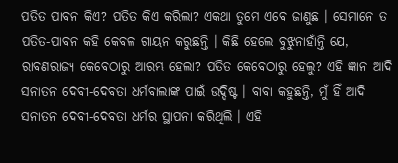ପତିତ ପାବନ କିଏ? ପତିତ କିଏ କରିଲା? ଏକଥା ତୁମେ ଏବେ ଜାଣୁଛ । ସେମାନେ ତ ପତିତ-ପାବନ କହି କେବଳ ଗାୟନ କରୁଛନ୍ତି । କିଛି ହେଲେ ବୁଝୁନାହାଁନ୍ତି ଯେ, ରାବଣରାଜ୍ୟ କେବେଠାରୁ ଆରମ୍ଭ ହେଲା? ପତିତ କେବେଠାରୁ ହେଲୁ? ଏହି ଜ୍ଞାନ ଆଦି ସନାତନ ଦେବୀ-ଦେବତା ଧର୍ମବାଲାଙ୍କ ପାଇଁ ଉଦ୍ଦିଷ୍ଟ । ବାବା କହୁଛନ୍ତି, ମୁଁ ହିଁ ଆଦି ସନାତନ ଦେବୀ-ଦେବତା ଧର୍ମର ସ୍ଥାପନା କରିଥିଲି । ଏହି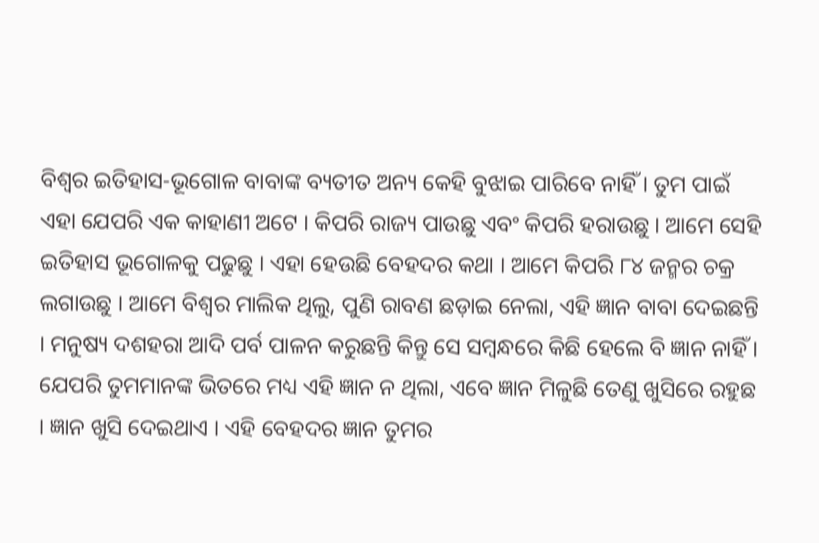ବିଶ୍ୱର ଇତିହାସ-ଭୂଗୋଳ ବାବାଙ୍କ ବ୍ୟତୀତ ଅନ୍ୟ କେହି ବୁଝାଇ ପାରିବେ ନାହିଁ । ତୁମ ପାଇଁ ଏହା ଯେପରି ଏକ କାହାଣୀ ଅଟେ । କିପରି ରାଜ୍ୟ ପାଉଛୁ ଏବଂ କିପରି ହରାଉଛୁ । ଆମେ ସେହି ଇତିହାସ ଭୂଗୋଳକୁ ପଢୁଛୁ । ଏହା ହେଉଛି ବେହଦର କଥା । ଆମେ କିପରି ୮୪ ଜନ୍ମର ଚକ୍ର ଲଗାଉଛୁ । ଆମେ ବିଶ୍ୱର ମାଲିକ ଥିଲୁ, ପୁଣି ରାବଣ ଛଡ଼ାଇ ନେଲା, ଏହି ଜ୍ଞାନ ବାବା ଦେଇଛନ୍ତି । ମନୁଷ୍ୟ ଦଶହରା ଆଦି ପର୍ବ ପାଳନ କରୁଛନ୍ତି କିନ୍ତୁ ସେ ସମ୍ବନ୍ଧରେ କିଛି ହେଲେ ବି ଜ୍ଞାନ ନାହିଁ । ଯେପରି ତୁମମାନଙ୍କ ଭିତରେ ମଧ୍ୟ ଏହି ଜ୍ଞାନ ନ ଥିଲା, ଏବେ ଜ୍ଞାନ ମିଳୁଛି ତେଣୁ ଖୁସିରେ ରହୁଛ । ଜ୍ଞାନ ଖୁସି ଦେଇଥାଏ । ଏହି ବେହଦର ଜ୍ଞାନ ତୁମର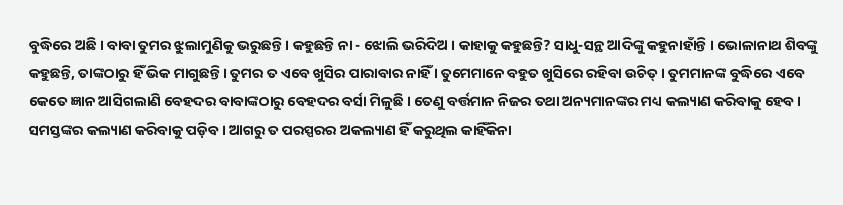ବୁଦ୍ଧିରେ ଅଛି । ବାବା ତୁମର ଝୁଲାମୁଣିକୁ ଭରୁଛନ୍ତି । କହୁଛନ୍ତି ନା - ଝୋଲି ଭରିଦିଅ । କାହାକୁ କହୁଛନ୍ତି? ସାଧୁ-ସନ୍ଥ ଆଦିଙ୍କୁ କହୁନାହାଁନ୍ତି । ଭୋଳାନାଥ ଶିବଙ୍କୁ କହୁଛନ୍ତି, ତାଙ୍କଠାରୁ ହିଁ ଭିକ ମାଗୁଛନ୍ତି । ତୁମର ତ ଏବେ ଖୁସିର ପାରାବାର ନାହିଁ । ତୁମେମାନେ ବହୁତ ଖୁସିରେ ରହିବା ଉଚିତ୍ । ତୁମମାନଙ୍କ ବୁଦ୍ଧିରେ ଏବେ କେତେ ଜ୍ଞାନ ଆସିଗଲାଣି ବେହଦର ବାବାଙ୍କଠାରୁ ବେହଦର ବର୍ସା ମିଳୁଛି । ତେଣୁ ବର୍ତ୍ତମାନ ନିଜର ତଥା ଅନ୍ୟମାନଙ୍କର ମଧ୍ୟ କଲ୍ୟାଣ କରିବାକୁ ହେବ । ସମସ୍ତଙ୍କର କଲ୍ୟାଣ କରିବାକୁ ପଡ଼ିବ । ଆଗରୁ ତ ପରସ୍ପରର ଅକଲ୍ୟାଣ ହିଁ କରୁଥିଲ କାହିଁକିନା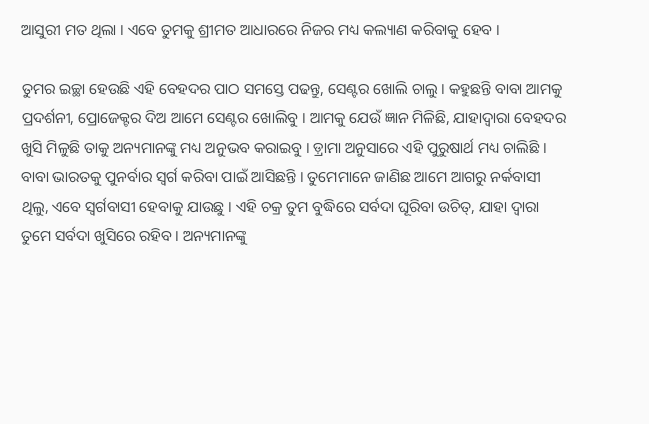ଆସୁରୀ ମତ ଥିଲା । ଏବେ ତୁମକୁ ଶ୍ରୀମତ ଆଧାରରେ ନିଜର ମଧ୍ୟ କଲ୍ୟାଣ କରିବାକୁ ହେବ ।

ତୁମର ଇଚ୍ଛା ହେଉଛି ଏହି ବେହଦର ପାଠ ସମସ୍ତେ ପଢନ୍ତୁ, ସେଣ୍ଟର ଖୋଲି ଚାଲୁ । କହୁଛନ୍ତି ବାବା ଆମକୁ ପ୍ରଦର୍ଶନୀ, ପ୍ରୋଜେକ୍ଟର ଦିଅ ଆମେ ସେଣ୍ଟର ଖୋଲିବୁ । ଆମକୁ ଯେଉଁ ଜ୍ଞାନ ମିଳିଛି, ଯାହାଦ୍ୱାରା ବେହଦର ଖୁସି ମିଳୁଛି ତାକୁ ଅନ୍ୟମାନଙ୍କୁ ମଧ୍ୟ ଅନୁଭବ କରାଇବୁ । ଡ଼୍ରାମା ଅନୁସାରେ ଏହି ପୁରୁଷାର୍ଥ ମଧ୍ୟ ଚାଲିଛି । ବାବା ଭାରତକୁ ପୁନର୍ବାର ସ୍ୱର୍ଗ କରିବା ପାଇଁ ଆସିଛନ୍ତି । ତୁମେମାନେ ଜାଣିଛ ଆମେ ଆଗରୁ ନର୍କବାସୀ ଥିଲୁ, ଏବେ ସ୍ୱର୍ଗବାସୀ ହେବାକୁ ଯାଉଛୁ । ଏହି ଚକ୍ର ତୁମ ବୁଦ୍ଧିରେ ସର୍ବଦା ଘୂରିବା ଉଚିତ୍‌, ଯାହା ଦ୍ୱାରା ତୁମେ ସର୍ବଦା ଖୁସିରେ ରହିବ । ଅନ୍ୟମାନଙ୍କୁ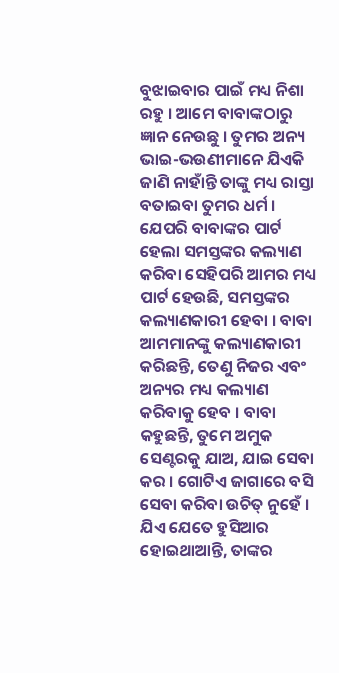ବୁଝାଇବାର ପାଇଁ ମଧ୍ୟ ନିଶା ରହୁ । ଆମେ ବାବାଙ୍କଠାରୁ ଜ୍ଞାନ ନେଉଛୁ । ତୁମର ଅନ୍ୟ ଭାଇ-ଭଉଣୀମାନେ ଯିଏକି ଜାଣି ନାହାଁନ୍ତି ତାଙ୍କୁ ମଧ୍ୟ ରାସ୍ତା ବତାଇବା ତୁମର ଧର୍ମ । ଯେପରି ବାବାଙ୍କର ପାର୍ଟ ହେଲା ସମସ୍ତଙ୍କର କଲ୍ୟାଣ କରିବା ସେହିପରି ଆମର ମଧ୍ୟ ପାର୍ଟ ହେଉଛି, ସମସ୍ତଙ୍କର କଲ୍ୟାଣକାରୀ ହେବା । ବାବା ଆମମାନଙ୍କୁ କଲ୍ୟାଣକାରୀ କରିଛନ୍ତି, ତେଣୁ ନିଜର ଏବଂ ଅନ୍ୟର ମଧ୍ୟ କଲ୍ୟାଣ କରିବାକୁ ହେବ । ବାବା କହୁଛନ୍ତି, ତୁମେ ଅମୁକ ସେଣ୍ଟରକୁ ଯାଅ, ଯାଇ ସେବା କର । ଗୋଟିଏ ଜାଗାରେ ବସି ସେବା କରିବା ଉଚିତ୍ ନୁହେଁ । ଯିଏ ଯେତେ ହୁସିଆର ହୋଇଥାଆନ୍ତି, ତାଙ୍କର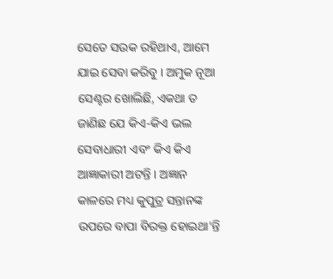ସେତେ ସଉକ ରହିଥାଏ, ଆମେ ଯାଇ ସେବା କରିବୁ । ଅମୁକ ନୂଆ ସେଣ୍ଟର ଖୋଲିଛି, ଏକଥା ତ ଜାଣିଛ ଯେ କିଏ-କିଏ ଭଲ ସେବାଧାରୀ ଏବଂ କିଏ କିଏ ଆଜ୍ଞାକାରୀ ଅଟନ୍ତି । ଅଜ୍ଞାନ କାଳରେ ମଧ୍ୟ କୁପୁତ୍ର ସନ୍ତାନଙ୍କ ଉପରେ ବାପା ବିରକ୍ତ ହୋଇଥା’ନ୍ତି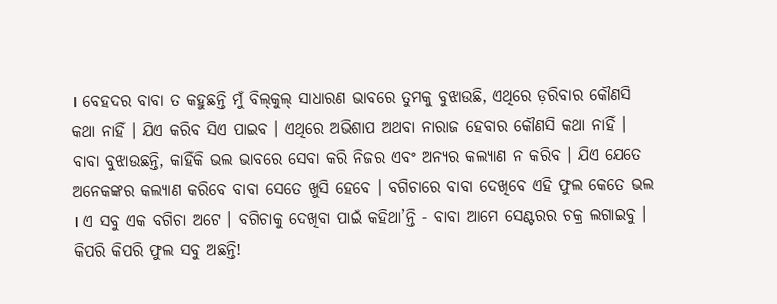। ବେହଦର ବାବା ତ କହୁଛନ୍ତି ମୁଁ ବିଲ୍‌କୁଲ୍ ସାଧାରଣ ଭାବରେ ତୁମକୁ ବୁଝାଉଛି, ଏଥିରେ ଡ଼ରିବାର କୌଣସି କଥା ନାହିଁ । ଯିଏ କରିବ ସିଏ ପାଇବ । ଏଥିରେ ଅଭିଶାପ ଅଥବା ନାରାଜ ହେବାର କୌଣସି କଥା ନାହିଁ । ବାବା ବୁଝାଉଛନ୍ତି, କାହିଁକି ଭଲ ଭାବରେ ସେବା କରି ନିଜର ଏବଂ ଅନ୍ୟର କଲ୍ୟାଣ ନ କରିବ । ଯିଏ ଯେତେ ଅନେକଙ୍କର କଲ୍ୟାଣ କରିବେ ବାବା ସେତେ ଖୁସି ହେବେ । ବଗିଚାରେ ବାବା ଦେଖିବେ ଏହି ଫୁଲ କେତେ ଭଲ । ଏ ସବୁ ଏକ ବଗିଚା ଅଟେ । ବଗିଚାକୁ ଦେଖିବା ପାଇଁ କହିଥା’ନ୍ତି - ବାବା ଆମେ ସେଣ୍ଟରର ଚକ୍ର ଲଗାଇବୁ । କିପରି କିପରି ଫୁଲ ସବୁ ଅଛନ୍ତି!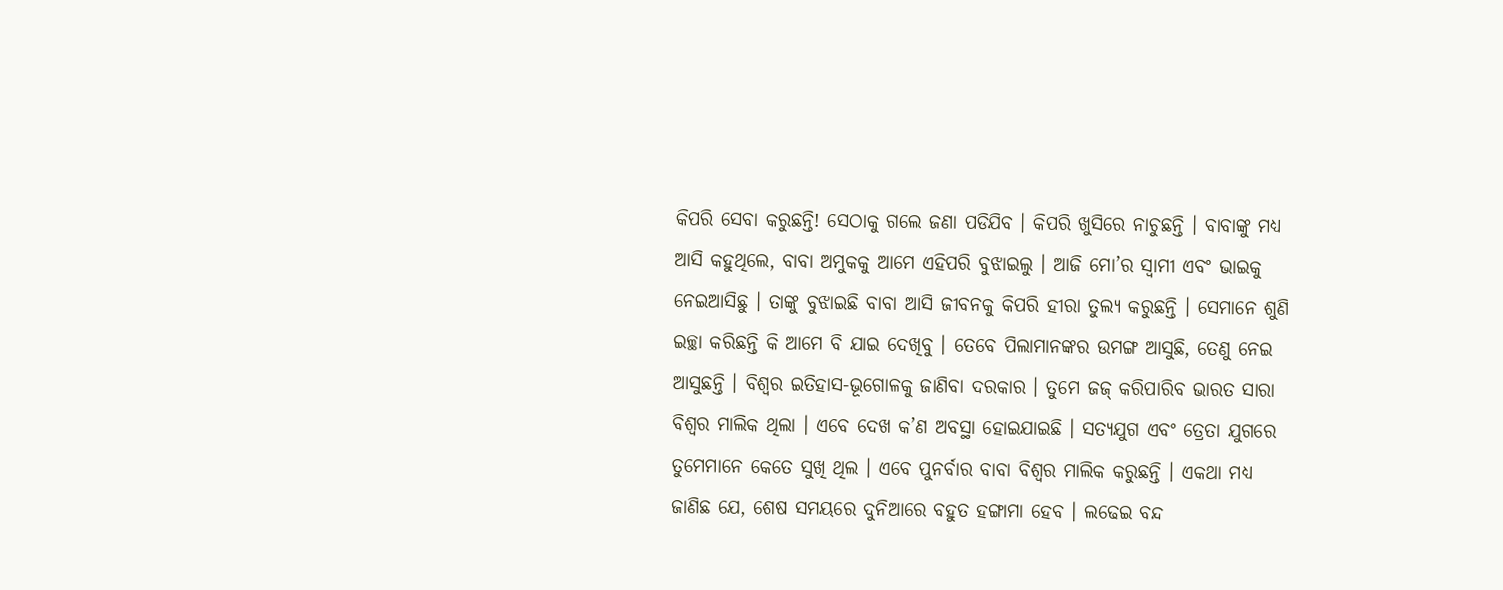କିପରି ସେବା କରୁଛନ୍ତି! ସେଠାକୁ ଗଲେ ଜଣା ପଡିଯିବ । କିପରି ଖୁସିରେ ନାଚୁଛନ୍ତି । ବାବାଙ୍କୁ ମଧ୍ୟ ଆସି କହୁଥିଲେ, ବାବା ଅମୁକକୁ ଆମେ ଏହିପରି ବୁଝାଇଲୁ । ଆଜି ମୋ’ର ସ୍ୱାମୀ ଏବଂ ଭାଇକୁ ନେଇଆସିଛୁ । ତାଙ୍କୁ ବୁଝାଇଛି ବାବା ଆସି ଜୀବନକୁ କିପରି ହୀରା ତୁଲ୍ୟ କରୁଛନ୍ତି । ସେମାନେ ଶୁଣି ଇଚ୍ଛା କରିଛନ୍ତି କି ଆମେ ବି ଯାଇ ଦେଖିବୁ । ତେବେ ପିଲାମାନଙ୍କର ଉମଙ୍ଗ ଆସୁଛି, ତେଣୁ ନେଇ ଆସୁଛନ୍ତି । ବିଶ୍ୱର ଇତିହାସ-ଭୂଗୋଳକୁ ଜାଣିବା ଦରକାର । ତୁମେ ଜଜ୍‌ କରିପାରିବ ଭାରତ ସାରା ବିଶ୍ୱର ମାଲିକ ଥିଲା । ଏବେ ଦେଖ କ’ଣ ଅବସ୍ଥା ହୋଇଯାଇଛି । ସତ୍ୟଯୁଗ ଏବଂ ତ୍ରେତା ଯୁଗରେ ତୁମେମାନେ କେତେ ସୁଖି ଥିଲ । ଏବେ ପୁନର୍ବାର ବାବା ବିଶ୍ୱର ମାଲିକ କରୁଛନ୍ତି । ଏକଥା ମଧ୍ୟ ଜାଣିଛ ଯେ, ଶେଷ ସମୟରେ ଦୁନିଆରେ ବହୁତ ହଙ୍ଗାମା ହେବ । ଲଢେଇ ବନ୍ଦ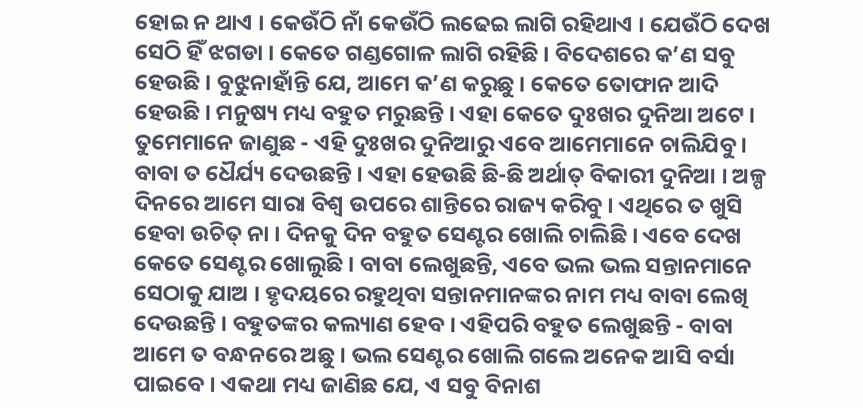ହୋଇ ନ ଥାଏ । କେଉଁଠି ନାଁ କେଉଁଠି ଲଢେଇ ଲାଗି ରହିଥାଏ । ଯେଉଁଠି ଦେଖ ସେଠି ହିଁ ଝଗଡା । କେତେ ଗଣ୍ଡଗୋଳ ଲାଗି ରହିଛି । ବିଦେଶରେ କ’ଣ ସବୁ ହେଉଛି । ବୁଝୁନାହାଁନ୍ତି ଯେ, ଆମେ କ’ଣ କରୁଛୁ । କେତେ ତୋଫାନ ଆଦି ହେଉଛି । ମନୁଷ୍ୟ ମଧ୍ୟ ବହୁତ ମରୁଛନ୍ତି । ଏହା କେତେ ଦୁଃଖର ଦୁନିଆ ଅଟେ । ତୁମେମାନେ ଜାଣୁଛ - ଏହି ଦୁଃଖର ଦୁନିଆରୁ ଏବେ ଆମେମାନେ ଚାଲିଯିବୁ । ବାବା ତ ଧୈର୍ଯ୍ୟ ଦେଉଛନ୍ତି । ଏହା ହେଉଛି ଛି-ଛି ଅର୍ଥାତ୍ ବିକାରୀ ଦୁନିଆ । ଅଳ୍ପ ଦିନରେ ଆମେ ସାରା ବିଶ୍ୱ ଉପରେ ଶାନ୍ତିରେ ରାଜ୍ୟ କରିବୁ । ଏଥିରେ ତ ଖୁସି ହେବା ଉଚିତ୍ ନା । ଦିନକୁ ଦିନ ବହୁତ ସେଣ୍ଟର ଖୋଲି ଚାଲିଛି । ଏବେ ଦେଖ କେତେ ସେଣ୍ଟର ଖୋଲୁଛି । ବାବା ଲେଖୁଛନ୍ତି, ଏବେ ଭଲ ଭଲ ସନ୍ତାନମାନେ ସେଠାକୁ ଯାଅ । ହୃଦୟରେ ରହୁଥିବା ସନ୍ତାନମାନଙ୍କର ନାମ ମଧ୍ୟ ବାବା ଲେଖି ଦେଉଛନ୍ତି । ବହୁତଙ୍କର କଲ୍ୟାଣ ହେବ । ଏହିପରି ବହୁତ ଲେଖୁଛନ୍ତି - ବାବା ଆମେ ତ ବନ୍ଧନରେ ଅଛୁ । ଭଲ ସେଣ୍ଟର ଖୋଲି ଗଲେ ଅନେକ ଆସି ବର୍ସା ପାଇବେ । ଏକଥା ମଧ୍ୟ ଜାଣିଛ ଯେ, ଏ ସବୁ ବିନାଶ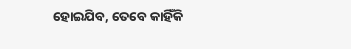ହୋଇଯିବ, ତେବେ କାହିଁକି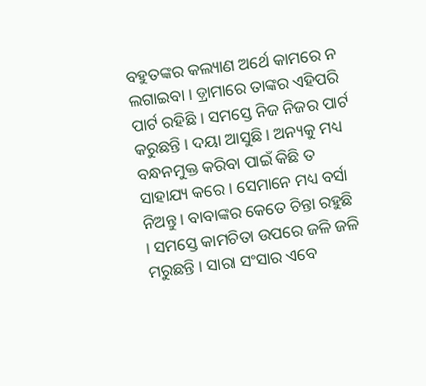ବହୁତଙ୍କର କଲ୍ୟାଣ ଅର୍ଥେ କାମରେ ନ ଲଗାଇବା । ଡ଼୍ରାମାରେ ତାଙ୍କର ଏହିପରି ପାର୍ଟ ରହିଛି । ସମସ୍ତେ ନିଜ ନିଜର ପାର୍ଟ କରୁଛନ୍ତି । ଦୟା ଆସୁଛି । ଅନ୍ୟକୁ ମଧ୍ୟ ବନ୍ଧନମୁକ୍ତ କରିବା ପାଇଁ କିଛି ତ ସାହାଯ୍ୟ କରେ । ସେମାନେ ମଧ୍ୟ ବର୍ସା ନିଅନ୍ତୁ । ବାବାଙ୍କର କେତେ ଚିନ୍ତା ରହୁଛି । ସମସ୍ତେ କାମଚିତା ଉପରେ ଜଳି ଜଳି ମରୁଛନ୍ତି । ସାରା ସଂସାର ଏବେ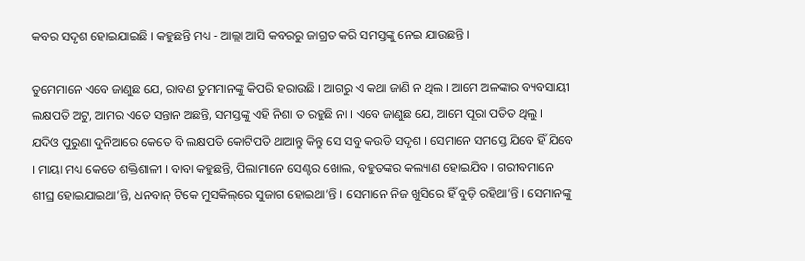କବର ସଦୃଶ ହୋଇଯାଇଛି । କହୁଛନ୍ତି ମଧ୍ୟ - ଆଲ୍ଲା ଆସି କବରରୁ ଜାଗ୍ରତ କରି ସମସ୍ତଙ୍କୁ ନେଇ ଯାଉଛନ୍ତି ।

ତୁମେମାନେ ଏବେ ଜାଣୁଛ ଯେ, ରାବଣ ତୁମମାନଙ୍କୁ କିପରି ହରାଉଛି । ଆଗରୁ ଏ କଥା ଜାଣି ନ ଥିଲ । ଆମେ ଅଳଙ୍କାର ବ୍ୟବସାୟୀ ଲକ୍ଷପତି ଅଟୁ, ଆମର ଏତେ ସନ୍ତାନ ଅଛନ୍ତି, ସମସ୍ତଙ୍କୁ ଏହି ନିଶା ତ ରହୁଛି ନା । ଏବେ ଜାଣୁଛ ଯେ, ଆମେ ପୂରା ପତିତ ଥିଲୁ । ଯଦିଓ ପୁରୁଣା ଦୁନିଆରେ କେତେ ବି ଲକ୍ଷପତି କୋଟିପତି ଥାଆନ୍ତୁ କିନ୍ତୁ ସେ ସବୁ କଉଡି ସଦୃଶ । ସେମାନେ ସମସ୍ତେ ଯିବେ ହିଁ ଯିବେ । ମାୟା ମଧ୍ୟ କେତେ ଶକ୍ତିଶାଳୀ । ବାବା କହୁଛନ୍ତି, ପିଲାମାନେ ସେଣ୍ଟର ଖୋଲ, ବହୁତଙ୍କର କଲ୍ୟାଣ ହୋଇଯିବ । ଗରୀବମାନେ ଶୀଘ୍ର ହୋଇଯାଇଥା’ନ୍ତି, ଧନବାନ୍ ଟିକେ ମୁସକିଲ୍‌ରେ ସୁଜାଗ ହୋଇଥା’ନ୍ତି । ସେମାନେ ନିଜ ଖୁସିରେ ହିଁ ବୁଡ଼ି ରହିଥା’ନ୍ତି । ସେମାନଙ୍କୁ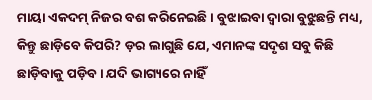ମାୟା ଏକଦମ୍ ନିଜର ବଶ କରିନେଇଛି । ବୁଝାଇବା ଦ୍ୱାରା ବୁଝୁଛନ୍ତି ମଧ୍ୟ, କିନ୍ତୁ ଛାଡ଼ିବେ କିପରି? ଡ଼ର ଲାଗୁଛି ଯେ, ଏମାନଙ୍କ ସଦୃଶ ସବୁ କିଛି ଛାଡ଼ିବାକୁ ପଡ଼ିବ । ଯଦି ଭାଗ୍ୟରେ ନାହିଁ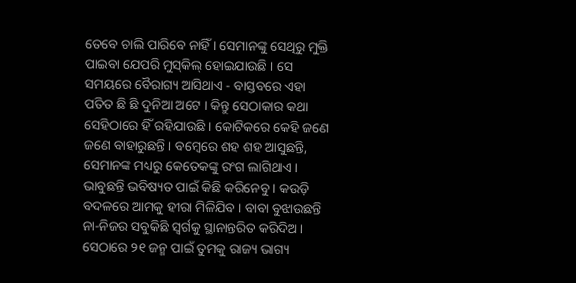ତେବେ ଚାଲି ପାରିବେ ନାହିଁ । ସେମାନଙ୍କୁ ସେଥିରୁ ମୁକ୍ତି ପାଇବା ଯେପରି ମୁସ୍‌କିଲ୍ ହୋଇଯାଉଛି । ସେ ସମୟରେ ବୈରାଗ୍ୟ ଆସିଥାଏ - ବାସ୍ତବରେ ଏହା ପତିତ ଛି ଛି ଦୁନିଆ ଅଟେ । କିନ୍ତୁ ସେଠାକାର କଥା ସେହିଠାରେ ହିଁ ରହିଯାଉଛି । କୋଟିକରେ କେହି ଜଣେ ଜଣେ ବାହାରୁଛନ୍ତି । ବମ୍ବେରେ ଶହ ଶହ ଆସୁଛନ୍ତି, ସେମାନଙ୍କ ମଧ୍ୟରୁ କେତେକଙ୍କୁ ରଂଗ ଲାଗିଥାଏ । ଭାବୁଛନ୍ତି ଭବିଷ୍ୟତ ପାଇଁ କିଛି କରିନେବୁ । କଉଡ଼ି ବଦଳରେ ଆମକୁ ହୀରା ମିଳିଯିବ । ବାବା ବୁଝାଉଛନ୍ତି ନା-ନିଜର ସବୁକିଛି ସ୍ୱର୍ଗକୁ ସ୍ଥାନାନ୍ତରିତ କରିଦିଅ । ସେଠାରେ ୨୧ ଜନ୍ମ ପାଇଁ ତୁମକୁ ରାଜ୍ୟ ଭାଗ୍ୟ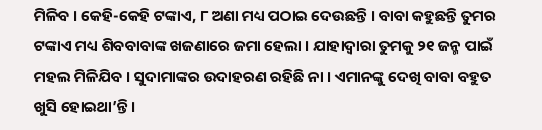ମିଳିବ । କେହି-କେହି ଟଙ୍କାଏ, ୮ ଅଣା ମଧ୍ୟ ପଠାଇ ଦେଉଛନ୍ତି । ବାବା କହୁଛନ୍ତି ତୁମର ଟଙ୍କାଏ ମଧ୍ୟ ଶିବବାବାଙ୍କ ଖଜଣାରେ ଜମା ହେଲା । ଯାହାଦ୍ୱାରା ତୁମକୁ ୨୧ ଜନ୍ମ ପାଇଁ ମହଲ ମିଳିଯିବ । ସୁଦାମାଙ୍କର ଉଦାହରଣ ରହିଛି ନା । ଏମାନଙ୍କୁ ଦେଖି ବାବା ବହୁତ ଖୁସି ହୋଇଥା’ନ୍ତି ।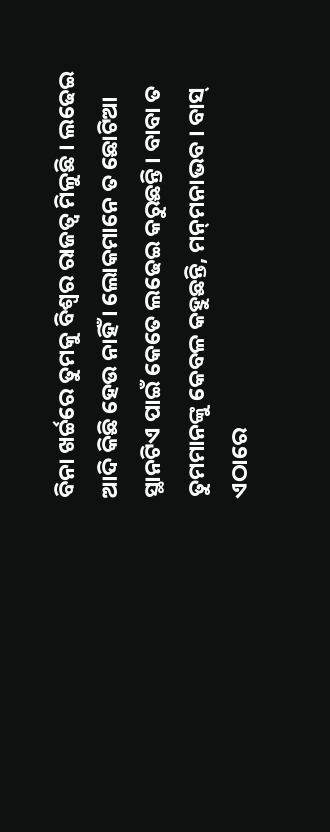ବିନା ଖର୍ଚ୍ଚରେ ତୁମକୁ ବିଶ୍ୱର ରାଜତ୍ୱ ମିଳୁଛି । ଲଢେଇ ଆଦି କିଛି ହେଉ ନାହିଁ । ଲୋକମାନେ ତ ଛୋଟିଆ ସ୍ଥାନଟିଏ ପାଇଁ କେତେ ଲଢେଇ କରୁଛନ୍ତି । ବାବା ତ ତୁମମାନଙ୍କୁ କେବଳ କହୁଛନ୍ତି, ମନ୍‌ମନାଭବ । ବାସ୍ ଏଠାରେ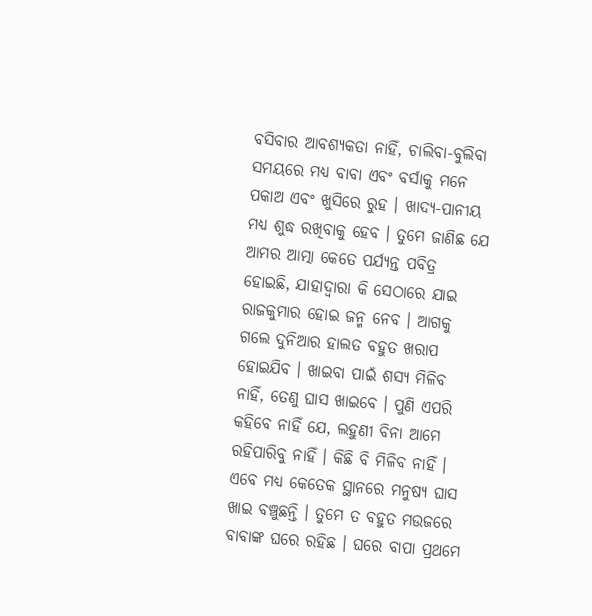ବସିବାର ଆବଶ୍ୟକତା ନାହିଁ, ଚାଲିବା-ବୁଲିବା ସମୟରେ ମଧ୍ୟ ବାବା ଏବଂ ବର୍ସାକୁ ମନେ ପକାଅ ଏବଂ ଖୁସିରେ ରୁହ । ଖାଦ୍ୟ-ପାନୀୟ ମଧ୍ୟ ଶୁଦ୍ଧ ରଖିବାକୁ ହେବ । ତୁମେ ଜାଣିଛ ଯେ ଆମର ଆତ୍ମା କେତେ ପର୍ଯ୍ୟନ୍ତ ପବିତ୍ର ହୋଇଛି, ଯାହାଦ୍ୱାରା କି ସେଠାରେ ଯାଇ ରାଜକୁମାର ହୋଇ ଜନ୍ମ ନେବ । ଆଗକୁ ଗଲେ ଦୁନିଆର ହାଲତ ବହୁତ ଖରାପ ହୋଇଯିବ । ଖାଇବା ପାଇଁ ଶସ୍ୟ ମିଳିବ ନାହିଁ, ତେଣୁ ଘାସ ଖାଇବେ । ପୁଣି ଏପରି କହିବେ ନାହିଁ ଯେ, ଲହୁଣୀ ବିନା ଆମେ ରହିପାରିବୁ ନାହିଁ । କିଛି ବି ମିଳିବ ନାହିଁ । ଏବେ ମଧ୍ୟ କେତେକ ସ୍ଥାନରେ ମନୁଷ୍ୟ ଘାସ ଖାଇ ବଞ୍ଚୁଛନ୍ତି । ତୁମେ ତ ବହୁତ ମଉଜରେ ବାବାଙ୍କ ଘରେ ରହିଛ । ଘରେ ବାପା ପ୍ରଥମେ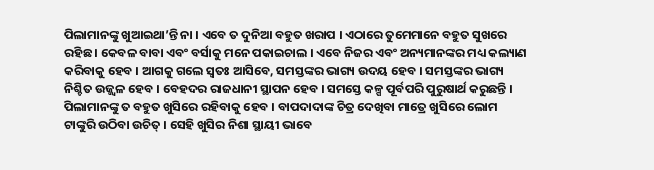ପିଲାମାନଙ୍କୁ ଖୁଆଇଥା’ନ୍ତି ନା । ଏବେ ତ ଦୁନିଆ ବହୁତ ଖରାପ । ଏଠାରେ ତୁମେମାନେ ବହୁତ ସୁଖରେ ରହିଛ । କେବଳ ବାବା ଏବଂ ବର୍ସାକୁ ମନେ ପକାଇଚାଲ । ଏବେ ନିଜର ଏବଂ ଅନ୍ୟମାନଙ୍କର ମଧ୍ୟ କଲ୍ୟାଣ କରିବାକୁ ହେବ । ଆଗକୁ ଗଲେ ସ୍ୱତଃ ଆସିବେ, ସମସ୍ତଙ୍କର ଭାଗ୍ୟ ଉଦୟ ହେବ । ସମସ୍ତଙ୍କର ଭାଗ୍ୟ ନିଶ୍ଚିତ ଉଜ୍ଜ୍ୱଳ ହେବ । ବେହଦର ରାଜଧାନୀ ସ୍ଥାପନ ହେବ । ସମସ୍ତେ କଳ୍ପ ପୂର୍ବପରି ପୁରୁଷାର୍ଥ କରୁଛନ୍ତି । ପିଲାମାନଙ୍କୁ ତ ବହୁତ ଖୁସିରେ ରହିବାକୁ ହେବ । ବାପଦାଦାଙ୍କ ଚିତ୍ର ଦେଖିବା ମାତ୍ରେ ଖୁସିରେ ଲୋମ ଟାଙ୍କୁରି ଉଠିବା ଉଚିତ୍ । ସେହି ଖୁସିର ନିଶା ସ୍ଥାୟୀ ଭାବେ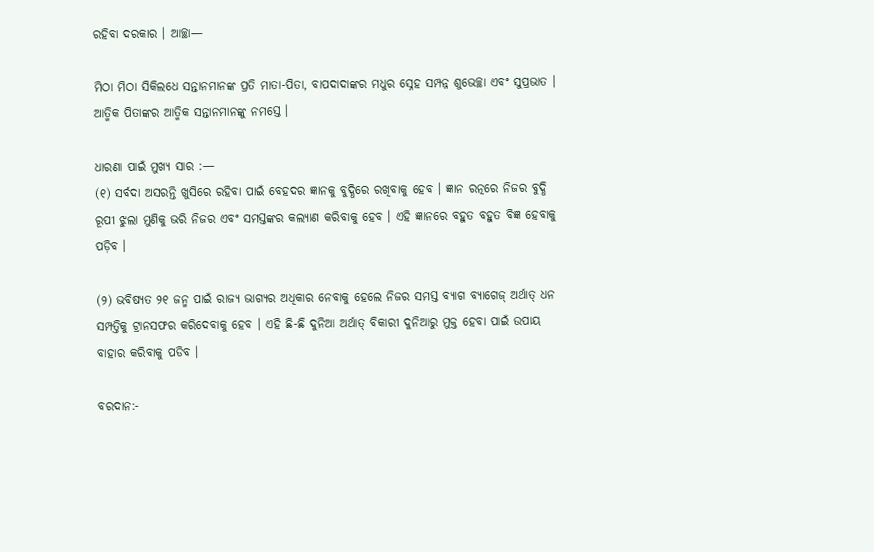ରହିବା ଦରକାର । ଆଚ୍ଛା—

ମିଠା ମିଠା ସିକିଲଧେ ସନ୍ତାନମାନଙ୍କ ପ୍ରତି ମାତା-ପିତା, ବାପଦାଦାଙ୍କର ମଧୁର ସ୍ନେହ ସମ୍ପନ୍ନ ଶୁଭେଚ୍ଛା ଏବଂ ସୁପ୍ରଭାତ । ଆତ୍ମିକ ପିତାଙ୍କର ଆତ୍ମିକ ସନ୍ତାନମାନଙ୍କୁ ନମସ୍ତେ ।

ଧାରଣା ପାଇଁ ମୁଖ୍ୟ ସାର :—
(୧) ସର୍ବଦା ଅସରନ୍ତି ଖୁସିରେ ରହିବା ପାଇଁ ବେହଦର ଜ୍ଞାନକୁ ବୁଦ୍ଧିରେ ରଖିବାକୁ ହେବ । ଜ୍ଞାନ ରତ୍ନରେ ନିଜର ବୁଦ୍ଧି ରୂପୀ ଝୁଲା ମୁଣିକୁ ଭରି ନିଜର ଏବଂ ସମସ୍ତଙ୍କର କଲ୍ୟାଣ କରିବାକୁ ହେବ । ଏହି ଜ୍ଞାନରେ ବହୁତ ବହୁତ ବିଜ୍ଞ ହେବାକୁ ପଡ଼ିବ ।

(୨) ଭବିଷ୍ୟତ ୨୧ ଜନ୍ମ ପାଇଁ ରାଜ୍ୟ ଭାଗ୍ୟର ଅଧିକାର ନେବାକୁ ହେଲେ ନିଜର ସମସ୍ତ ବ୍ୟାଗ ବ୍ୟାଗେଜ୍ ଅର୍ଥାତ୍ ଧନ ସମ୍ପତ୍ତିକୁ ଟ୍ରାନସଫର କରିଦେବାକୁ ହେବ । ଏହି ଛି-ଛି ଦୁନିଆ ଅର୍ଥାତ୍ ବିକାରୀ ଦୁନିଆରୁ ମୁକ୍ତ ହେବା ପାଇଁ ଉପାୟ ବାହାର କରିବାକୁ ପଡିବ ।

ବରଦାନ:-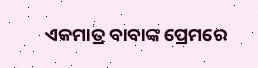ଏକମାତ୍ର ବାବାଙ୍କ ପ୍ରେମରେ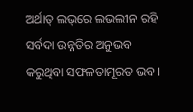ଅର୍ଥାତ୍ ଲଭ୍‌ରେ ଲଭଲୀନ ରହି ସର୍ବଦା ଉନ୍ନତିର ଅନୁଭବ କରୁଥିବା ସଫଳତାମୂରତ ଭବ ।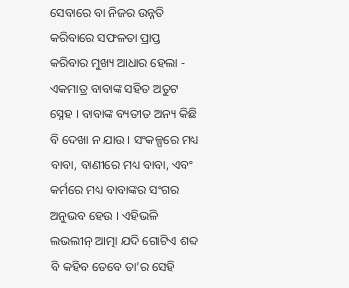ସେବାରେ ବା ନିଜର ଉନ୍ନତି କରିବାରେ ସଫଳତା ପ୍ରାପ୍ତ କରିବାର ମୁଖ୍ୟ ଆଧାର ହେଲା - ଏକମାତ୍ର ବାବାଙ୍କ ସହିତ ଅତୁଟ ସ୍ନେହ । ବାବାଙ୍କ ବ୍ୟତୀତ ଅନ୍ୟ କିଛି ବି ଦେଖା ନ ଯାଉ । ସଂକଳ୍ପରେ ମଧ୍ୟ ବାବା, ବାଣୀରେ ମଧ୍ୟ ବାବା, ଏବଂ କର୍ମରେ ମଧ୍ୟ ବାବାଙ୍କର ସଂଗର ଅନୁଭବ ହେଉ । ଏହିଭଳି ଲଭଲୀନ୍ ଆତ୍ମା ଯଦି ଗୋଟିଏ ଶବ୍ଦ ବି କହିବ ତେବେ ତା’ର ସେହି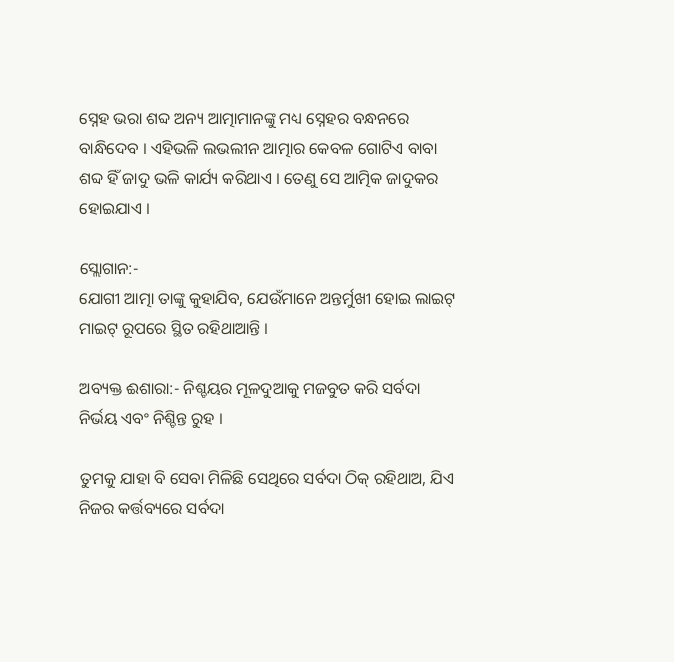ସ୍ନେହ ଭରା ଶବ୍ଦ ଅନ୍ୟ ଆତ୍ମାମାନଙ୍କୁ ମଧ୍ୟ ସ୍ନେହର ବନ୍ଧନରେ ବାନ୍ଧିଦେବ । ଏହିଭଳି ଲଭଲୀନ ଆତ୍ମାର କେବଳ ଗୋଟିଏ ବାବା ଶବ୍ଦ ହିଁ ଜାଦୁ ଭଳି କାର୍ଯ୍ୟ କରିଥାଏ । ତେଣୁ ସେ ଆତ୍ମିକ ଜାଦୁକର ହୋଇଯାଏ ।

ସ୍ଲୋଗାନ:-
ଯୋଗୀ ଆତ୍ମା ତାଙ୍କୁ କୁହାଯିବ, ଯେଉଁମାନେ ଅନ୍ତର୍ମୁଖୀ ହୋଇ ଲାଇଟ୍ ମାଇଟ୍ ରୂପରେ ସ୍ଥିତ ରହିଥାଆନ୍ତି ।

ଅବ୍ୟକ୍ତ ଈଶାରା:- ନିଶ୍ଚୟର ମୂଳଦୁଆକୁ ମଜବୁତ କରି ସର୍ବଦା ନିର୍ଭୟ ଏବଂ ନିଶ୍ଚିନ୍ତ ରୁହ ।

ତୁମକୁ ଯାହା ବି ସେବା ମିଳିଛି ସେଥିରେ ସର୍ବଦା ଠିକ୍ ରହିଥାଅ, ଯିଏ ନିଜର କର୍ତ୍ତବ୍ୟରେ ସର୍ବଦା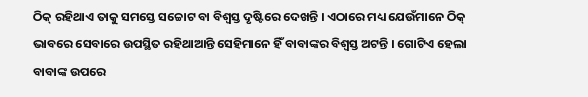ଠିକ୍ ରହିଥାଏ ତାକୁ ସମସ୍ତେ ସଚ୍ଚୋଟ ବା ବିଶ୍ୱସ୍ତ ଦୃଷ୍ଟିରେ ଦେଖନ୍ତି । ଏଠାରେ ମଧ୍ୟ ଯେଉଁମାନେ ଠିକ୍ ଭାବରେ ସେବାରେ ଉପସ୍ଥିତ ରହିଥାଆନ୍ତି ସେହିମାନେ ହିଁ ବାବାଙ୍କର ବିଶ୍ୱସ୍ତ ଅଟନ୍ତି । ଗୋଟିଏ ହେଲା ବାବାଙ୍କ ଉପରେ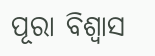ପୂରା ବିଶ୍ୱାସ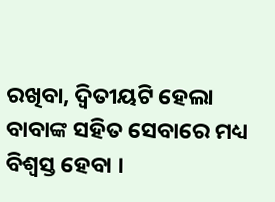ରଖିବା, ଦ୍ୱିତୀୟଟି ହେଲା ବାବାଙ୍କ ସହିତ ସେବାରେ ମଧ୍ୟ ବିଶ୍ୱସ୍ତ ହେବା ।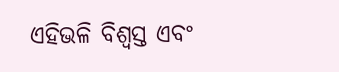ଏହିଭଳି ବିଶ୍ୱସ୍ତ ଏବଂ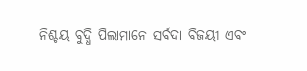ନିଶ୍ଚୟ ବୁଦ୍ଧି ପିଲାମାନେ ସର୍ବଦା ବିଜୟୀ ଏବଂ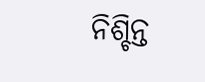ନିଶ୍ଚିନ୍ତ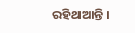ରହିଥାଆନ୍ତି ।